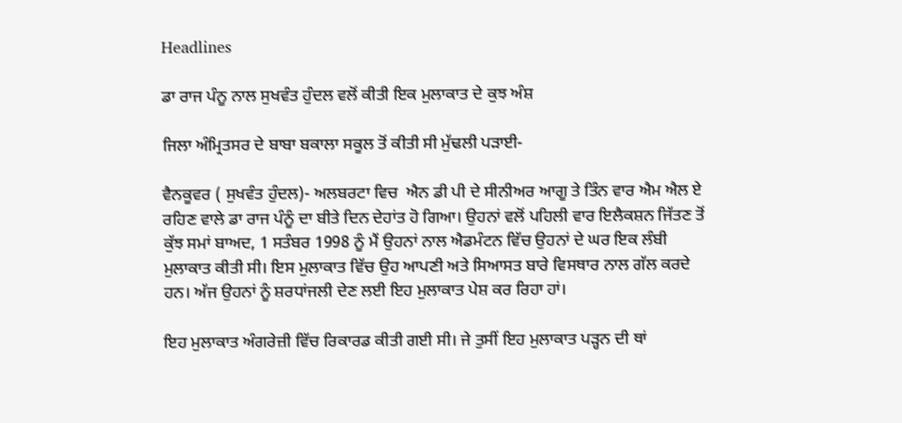Headlines

ਡਾ ਰਾਜ ਪੰਨੂ ਨਾਲ ਸੁਖਵੰਤ ਹੁੰਦਲ ਵਲੋਂ ਕੀਤੀ ਇਕ ਮੁਲਾਕਾਤ ਦੇ ਕੁਝ ਅੰਸ਼

ਜਿਲਾ ਅੰਮ੍ਰਿਤਸਰ ਦੇ ਬਾਬਾ ਬਕਾਲਾ ਸਕੂਲ ਤੋਂ ਕੀਤੀ ਸੀ ਮੁੱਢਲੀ ਪੜਾਈ-

ਵੈਨਕੂਵਰ ( ਸੁਖਵੰਤ ਹੁੰਦਲ)- ਅਲਬਰਟਾ ਵਿਚ  ਐਨ ਡੀ ਪੀ ਦੇ ਸੀਨੀਅਰ ਆਗੂ ਤੇ ਤਿੰਨ ਵਾਰ ਐਮ ਐਲ ਏ ਰਹਿਣ ਵਾਲੇ ਡਾ ਰਾਜ ਪੰਨੂੰ ਦਾ ਬੀਤੇ ਦਿਨ ਦੇਹਾਂਤ ਹੋ ਗਿਆ। ਉਹਨਾਂ ਵਲੋਂ ਪਹਿਲੀ ਵਾਰ ਇਲੈਕਸ਼ਨ ਜਿੱਤਣ ਤੋਂ ਕੁੱਝ ਸਮਾਂ ਬਾਅਦ, 1 ਸਤੰਬਰ 1998 ਨੂੰ ਮੈਂ ਉਹਨਾਂ ਨਾਲ ਐਡਮੰਟਨ ਵਿੱਚ ਉਹਨਾਂ ਦੇ ਘਰ ਇਕ ਲੰਬੀ ਮੁਲਾਕਾਤ ਕੀਤੀ ਸੀ। ਇਸ ਮੁਲਾਕਾਤ ਵਿੱਚ ਉਹ ਆਪਣੀ ਅਤੇ ਸਿਆਸਤ ਬਾਰੇ ਵਿਸਥਾਰ ਨਾਲ ਗੱਲ ਕਰਦੇ ਹਨ। ਅੱਜ ਉਹਨਾਂ ਨੂੰ ਸ਼ਰਧਾਂਜਲੀ ਦੇਣ ਲਈ ਇਹ ਮੁਲਾਕਾਤ ਪੇਸ਼ ਕਰ ਰਿਹਾ ਹਾਂ।

ਇਹ ਮੁਲਾਕਾਤ ਅੰਗਰੇਜ਼ੀ ਵਿੱਚ ਰਿਕਾਰਡ ਕੀਤੀ ਗਈ ਸੀ। ਜੇ ਤੁਸੀਂ ਇਹ ਮੁਲਾਕਾਤ ਪੜ੍ਹਨ ਦੀ ਥਾਂ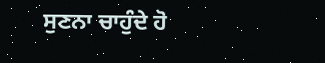ਸੁਣਨਾ ਚਾਹੁੰਦੇ ਹੋ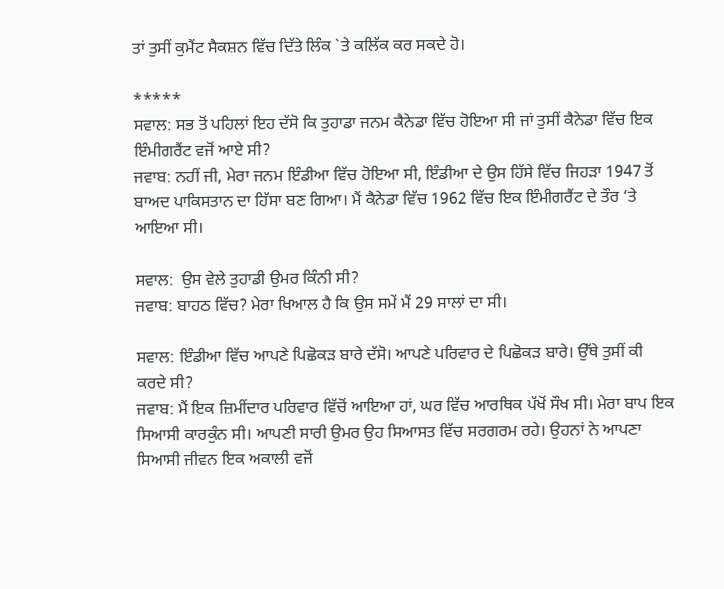ਤਾਂ ਤੁਸੀਂ ਕੁਮੈਂਟ ਸੈਕਸ਼ਨ ਵਿੱਚ ਦਿੱਤੇ ਲਿੰਕ `ਤੇ ਕਲਿੱਕ ਕਰ ਸਕਦੇ ਹੋ।

*****
ਸਵਾਲ: ਸਭ ਤੋਂ ਪਹਿਲਾਂ ਇਹ ਦੱਸੋ ਕਿ ਤੁਹਾਡਾ ਜਨਮ ਕੈਨੇਡਾ ਵਿੱਚ ਹੋਇਆ ਸੀ ਜਾਂ ਤੁਸੀਂ ਕੈਨੇਡਾ ਵਿੱਚ ਇਕ ਇੰਮੀਗਰੈਂਟ ਵਜੋਂ ਆਏ ਸੀ?
ਜਵਾਬ: ਨਹੀਂ ਜੀ, ਮੇਰਾ ਜਨਮ ਇੰਡੀਆ ਵਿੱਚ ਹੋਇਆ ਸੀ, ਇੰਡੀਆ ਦੇ ਉਸ ਹਿੱਸੇ ਵਿੱਚ ਜਿਹੜਾ 1947 ਤੋਂ ਬਾਅਦ ਪਾਕਿਸਤਾਨ ਦਾ ਹਿੱਸਾ ਬਣ ਗਿਆ। ਮੈਂ ਕੈਨੇਡਾ ਵਿੱਚ 1962 ਵਿੱਚ ਇਕ ਇੰਮੀਗਰੈਂਟ ਦੇ ਤੌਰ ‘ਤੇ ਆਇਆ ਸੀ।

ਸਵਾਲ:  ਉਸ ਵੇਲੇ ਤੁਹਾਡੀ ਉਮਰ ਕਿੰਨੀ ਸੀ?
ਜਵਾਬ: ਬਾਹਠ ਵਿੱਚ? ਮੇਰਾ ਖਿਆਲ ਹੈ ਕਿ ਉਸ ਸਮੇਂ ਮੈਂ 29 ਸਾਲਾਂ ਦਾ ਸੀ।

ਸਵਾਲ: ਇੰਡੀਆ ਵਿੱਚ ਆਪਣੇ ਪਿਛੋਕੜ ਬਾਰੇ ਦੱਸੋ। ਆਪਣੇ ਪਰਿਵਾਰ ਦੇ ਪਿਛੋਕੜ ਬਾਰੇ। ਉੱਥੇ ਤੁਸੀਂ ਕੀ ਕਰਦੇ ਸੀ?
ਜਵਾਬ: ਮੈਂ ਇਕ ਜ਼ਿਮੀਂਦਾਰ ਪਰਿਵਾਰ ਵਿੱਚੋਂ ਆਇਆ ਹਾਂ, ਘਰ ਵਿੱਚ ਆਰਥਿਕ ਪੱਖੋਂ ਸੌਖ ਸੀ। ਮੇਰਾ ਬਾਪ ਇਕ ਸਿਆਸੀ ਕਾਰਕੁੰਨ ਸੀ। ਆਪਣੀ ਸਾਰੀ ਉਮਰ ਉਹ ਸਿਆਸਤ ਵਿੱਚ ਸਰਗਰਮ ਰਹੇ। ਉਹਨਾਂ ਨੇ ਆਪਣਾ ਸਿਆਸੀ ਜੀਵਨ ਇਕ ਅਕਾਲੀ ਵਜੋਂ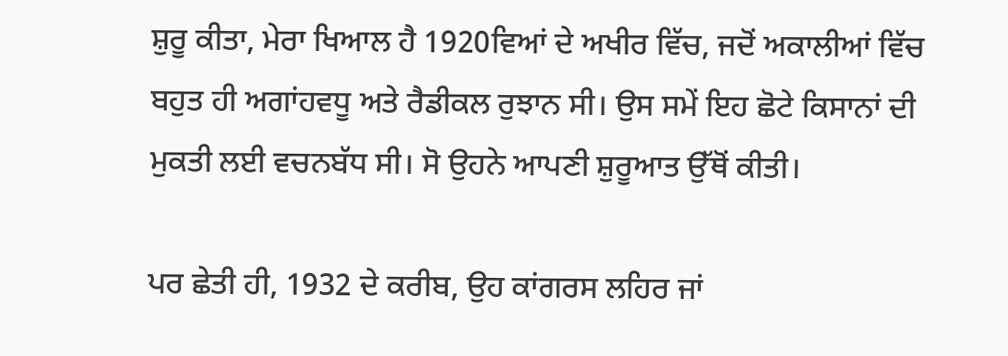ਸ਼ੁਰੂ ਕੀਤਾ, ਮੇਰਾ ਖਿਆਲ ਹੈ 1920ਵਿਆਂ ਦੇ ਅਖੀਰ ਵਿੱਚ, ਜਦੋਂ ਅਕਾਲੀਆਂ ਵਿੱਚ ਬਹੁਤ ਹੀ ਅਗਾਂਹਵਧੂ ਅਤੇ ਰੈਡੀਕਲ ਰੁਝਾਨ ਸੀ। ਉਸ ਸਮੇਂ ਇਹ ਛੋਟੇ ਕਿਸਾਨਾਂ ਦੀ ਮੁਕਤੀ ਲਈ ਵਚਨਬੱਧ ਸੀ। ਸੋ ਉਹਨੇ ਆਪਣੀ ਸ਼ੁਰੂਆਤ ਉੱਥੋਂ ਕੀਤੀ।

ਪਰ ਛੇਤੀ ਹੀ, 1932 ਦੇ ਕਰੀਬ, ਉਹ ਕਾਂਗਰਸ ਲਹਿਰ ਜਾਂ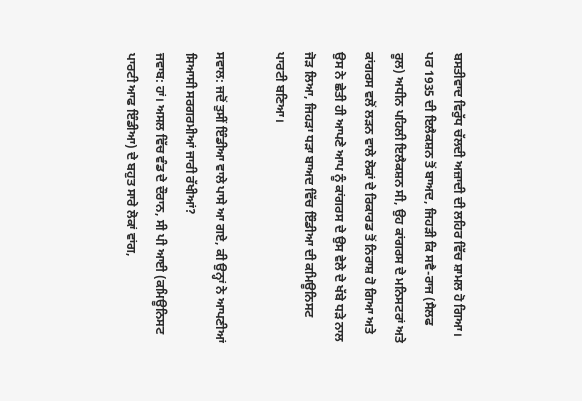ਬਸਤੀਵਾਦ ਵਿਰੁੱਧ ਚੱਲਦੀ ਅਜ਼ਾਦੀ ਦੀ ਲਹਿਰ ਵਿੱਚ ਸ਼ਾਮਲ ਹੋ ਗਿਆ। ਪਰ 1935 ਦੀ ਇਲੈਕਸ਼ਨ ਤੋਂ ਬਾਅਦ, ਜਿਹੜੀ ਕਿ ਸਵੈ-ਰਾਜ (ਸੈਲਫ ਰੂਲ) ਅਧੀਨ ਪਹਿਲੀ ਇਲੈਕਸ਼ਨ ਸੀ, ਉਹ ਕਾਂਗਰਸ ਦੇ ਮਨਿਸਟਰਾਂ ਅਤੇ ਕਾਂਗਰਸ ਵਲੋਂ ਲੜਨ ਵਾਲੇ ਲੋਕਾਂ ਦੇ ਰਿਕਾਰਡ ਤੋਂ ਨਿਰਾਸ਼ ਹੋ ਗਿਆ ਅਤੇ ਉਸ ਨੇ ਛੇਤੀ ਹੀ ਆਪਣੇ ਆਪ ਨੂੰ ਕਾਂਗਰਸ ਦੇ ਉਸ ਵੇਲੇ ਦੇ ਖੱਬੇ ਧੜੇ ਨਾਲ ਜੋੜ ਲਿਆ, ਜਿਹੜਾ ਧੜਾ ਬਾਅਦ ਵਿੱਚ ਇੰਡੀਆ ਦੀ ਕਮਿਊਨਿਸਟ ਪਾਰਟੀ ਬਣਿਆ।

ਸਵਾਲ: ਜਦੋਂ ਤੁਸੀਂ ਇੰਡੀਆ ਵਾਲੇ ਪਾਸੇ ਆ ਗਏ, ਕੀ ਉਨ੍ਹਾਂ ਨੇ ਆਪਣੀਆਂ ਸਿਆਸੀ ਸਰਗਰਮੀਆਂ ਜਾਰੀ ਰੱਖੀਆਂ?
ਜਵਾਬ: ਹਾਂ। ਅਸਲ ਵਿੱਚ ਵੰਡ ਦੇ ਦੌਰਾਨ, ਸੀ ਪੀ ਆਈ (ਕਮਿਊਨਿਸਟ ਪਾਰਟੀ ਆਫ ਇੰਡੀਆ) ਦੇ ਬਹੁਤ ਸਾਰੇ ਲੋਕਾਂ ਵਾਂਗ,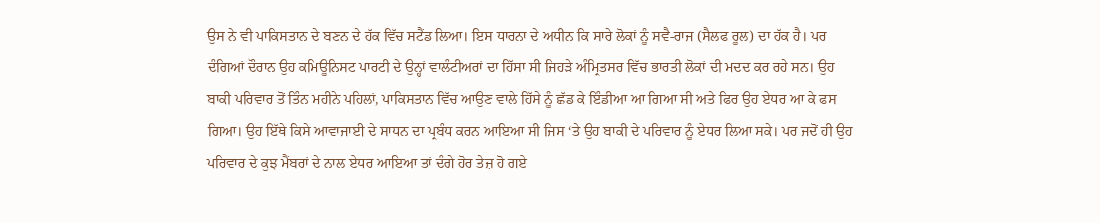ਉਸ ਨੇ ਵੀ ਪਾਕਿਸਤਾਨ ਦੇ ਬਣਨ ਦੇ ਹੱਕ ਵਿੱਚ ਸਟੈਂਡ ਲਿਆ। ਇਸ ਧਾਰਨਾ ਦੇ ਅਧੀਨ ਕਿ ਸਾਰੇ ਲੋਕਾਂ ਨੂੰ ਸਵੈ-ਰਾਜ (ਸੈਲਫ ਰੂਲ) ਦਾ ਹੱਕ ਹੈ। ਪਰ ਦੰਗਿਆਂ ਦੌਰਾਨ ਉਹ ਕਮਿਊਨਿਸਟ ਪਾਰਟੀ ਦੇ ਉਨ੍ਹਾਂ ਵਾਲੰਟੀਅਰਾਂ ਦਾ ਹਿੱਸਾ ਸੀ ਜਿਹੜੇ ਅੰਮ੍ਰਿਤਸਰ ਵਿੱਚ ਭਾਰਤੀ ਲੋਕਾਂ ਦੀ ਮਦਦ ਕਰ ਰਹੇ ਸਨ। ਉਹ ਬਾਕੀ ਪਰਿਵਾਰ ਤੋਂ ਤਿੰਨ ਮਹੀਨੇ ਪਹਿਲਾਂ, ਪਾਕਿਸਤਾਨ ਵਿੱਚ ਆਉਣ ਵਾਲੇ ਹਿੱਸੇ ਨੂੰ ਛੱਡ ਕੇ ਇੰਡੀਆ ਆ ਗਿਆ ਸੀ ਅਤੇ ਫਿਰ ਉਹ ਏਧਰ ਆ ਕੇ ਫਸ ਗਿਆ। ਉਹ ਇੱਥੇ ਕਿਸੇ ਆਵਾਜਾਈ ਦੇ ਸਾਧਨ ਦਾ ਪ੍ਰਬੰਧ ਕਰਨ ਆਇਆ ਸੀ ਜਿਸ ‘ਤੇ ਉਹ ਬਾਕੀ ਦੇ ਪਰਿਵਾਰ ਨੂੰ ਏਧਰ ਲਿਆ ਸਕੇ। ਪਰ ਜਦੋਂ ਹੀ ਉਹ ਪਰਿਵਾਰ ਦੇ ਕੁਝ ਮੈਂਬਰਾਂ ਦੇ ਨਾਲ ਏਧਰ ਆਇਆ ਤਾਂ ਦੰਗੇ ਹੋਰ ਤੇਜ਼ ਹੋ ਗਏ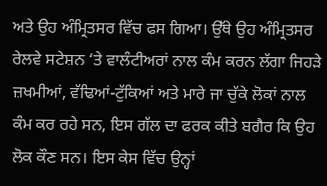ਅਤੇ ਉਹ ਅੰਮ੍ਰਿਤਸਰ ਵਿੱਚ ਫਸ ਗਿਆ। ਉੱਥੇ ਉਹ ਅੰਮ੍ਰਿਤਸਰ ਰੇਲਵੇ ਸਟੇਸ਼ਨ ‘ਤੇ ਵਾਲੰਟੀਅਰਾਂ ਨਾਲ ਕੰਮ ਕਰਨ ਲੱਗਾ ਜਿਹੜੇ ਜ਼ਖਮੀਆਂ, ਵੱਢਿਆਂ-ਟੁੱਕਿਆਂ ਅਤੇ ਮਾਰੇ ਜਾ ਚੁੱਕੇ ਲੋਕਾਂ ਨਾਲ ਕੰਮ ਕਰ ਰਹੇ ਸਨ, ਇਸ ਗੱਲ ਦਾ ਫਰਕ ਕੀਤੇ ਬਗੈਰ ਕਿ ਉਹ ਲੋਕ ਕੌਣ ਸਨ। ਇਸ ਕੇਸ ਵਿੱਚ ਉਨ੍ਹਾਂ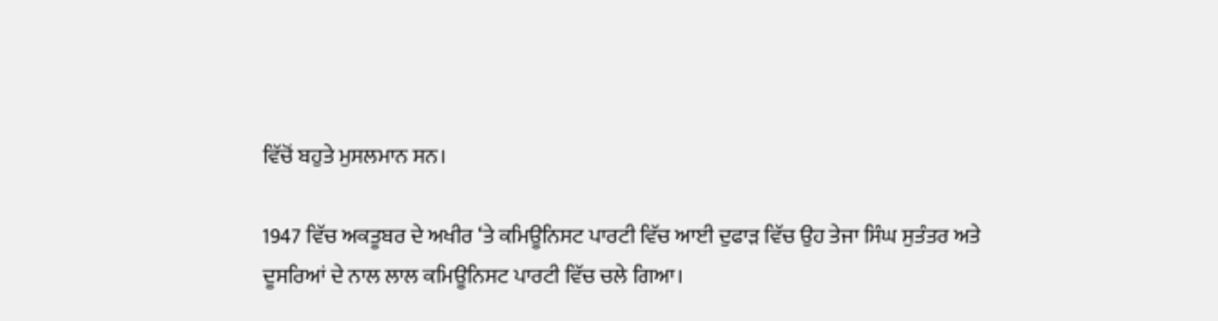ਵਿੱਚੋਂ ਬਹੁਤੇ ਮੁਸਲਮਾਨ ਸਨ।

1947 ਵਿੱਚ ਅਕਤੂਬਰ ਦੇ ਅਖੀਰ ‘ਤੇ ਕਮਿਊਨਿਸਟ ਪਾਰਟੀ ਵਿੱਚ ਆਈ ਦੁਫਾੜ ਵਿੱਚ ਉਹ ਤੇਜਾ ਸਿੰਘ ਸੁਤੰਤਰ ਅਤੇ ਦੂਸਰਿਆਂ ਦੇ ਨਾਲ ਲਾਲ ਕਮਿਊਨਿਸਟ ਪਾਰਟੀ ਵਿੱਚ ਚਲੇ ਗਿਆ।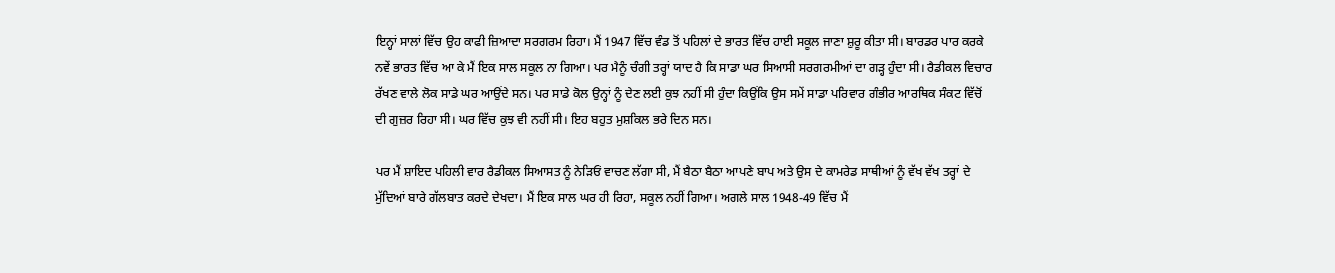ਇਨ੍ਹਾਂ ਸਾਲਾਂ ਵਿੱਚ ਉਹ ਕਾਫੀ ਜ਼ਿਆਦਾ ਸਰਗਰਮ ਰਿਹਾ। ਮੈਂ 1947 ਵਿੱਚ ਵੰਡ ਤੋਂ ਪਹਿਲਾਂ ਦੇ ਭਾਰਤ ਵਿੱਚ ਹਾਈ ਸਕੂਲ ਜਾਣਾ ਸ਼ੁਰੂ ਕੀਤਾ ਸੀ। ਬਾਰਡਰ ਪਾਰ ਕਰਕੇ ਨਵੇਂ ਭਾਰਤ ਵਿੱਚ ਆ ਕੇ ਮੈਂ ਇਕ ਸਾਲ ਸਕੂਲ ਨਾ ਗਿਆ। ਪਰ ਮੈਨੂੰ ਚੰਗੀ ਤਰ੍ਹਾਂ ਯਾਦ ਹੈ ਕਿ ਸਾਡਾ ਘਰ ਸਿਆਸੀ ਸਰਗਰਮੀਆਂ ਦਾ ਗੜ੍ਹ ਹੁੰਦਾ ਸੀ। ਰੈਡੀਕਲ ਵਿਚਾਰ ਰੱਖਣ ਵਾਲੇ ਲੋਕ ਸਾਡੇ ਘਰ ਆਉਂਦੇ ਸਨ। ਪਰ ਸਾਡੇ ਕੋਲ ਉਨ੍ਹਾਂ ਨੂੰ ਦੇਣ ਲਈ ਕੁਝ ਨਹੀਂ ਸੀ ਹੁੰਦਾ ਕਿਉਂਕਿ ਉਸ ਸਮੇਂ ਸਾਡਾ ਪਰਿਵਾਰ ਗੰਭੀਰ ਆਰਥਿਕ ਸੰਕਟ ਵਿੱਚੋਂ ਦੀ ਗੁਜ਼ਰ ਰਿਹਾ ਸੀ। ਘਰ ਵਿੱਚ ਕੁਝ ਵੀ ਨਹੀਂ ਸੀ। ਇਹ ਬਹੁਤ ਮੁਸ਼ਕਿਲ ਭਰੇ ਦਿਨ ਸਨ।

ਪਰ ਮੈਂ ਸ਼ਾਇਦ ਪਹਿਲੀ ਵਾਰ ਰੈਡੀਕਲ ਸਿਆਸਤ ਨੂੰ ਨੇੜਿਓਂ ਵਾਚਣ ਲੱਗਾ ਸੀ, ਮੈਂ ਬੈਠਾ ਬੈਠਾ ਆਪਣੇ ਬਾਪ ਅਤੇ ਉਸ ਦੇ ਕਾਮਰੇਡ ਸਾਥੀਆਂ ਨੂੰ ਵੱਖ ਵੱਖ ਤਰ੍ਹਾਂ ਦੇ ਮੁੱਦਿਆਂ ਬਾਰੇ ਗੱਲਬਾਤ ਕਰਦੇ ਦੇਖਦਾ। ਮੈਂ ਇਕ ਸਾਲ ਘਰ ਹੀ ਰਿਹਾ, ਸਕੂਲ ਨਹੀਂ ਗਿਆ। ਅਗਲੇ ਸਾਲ 1948-49 ਵਿੱਚ ਮੈਂ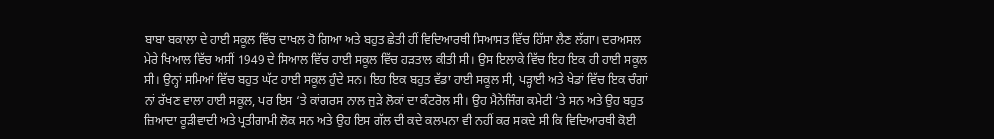ਬਾਬਾ ਬਕਾਲਾ ਦੇ ਹਾਈ ਸਕੂਲ ਵਿੱਚ ਦਾਖਲ ਹੋ ਗਿਆ ਅਤੇ ਬਹੁਤ ਛੇਤੀ ਹੀਂ ਵਿਦਿਆਰਥੀ ਸਿਆਸਤ ਵਿੱਚ ਹਿੱਸਾ ਲੈਣ ਲੱਗਾ। ਦਰਅਸਲ ਮੇਰੇ ਖਿਆਲ ਵਿੱਚ ਅਸੀਂ 1949 ਦੇ ਸਿਆਲ ਵਿੱਚ ਹਾਈ ਸਕੂਲ ਵਿੱਚ ਹੜਤਾਲ ਕੀਤੀ ਸੀ। ਉਸ ਇਲਾਕੇ ਵਿੱਚ ਇਹ ਇਕ ਹੀ ਹਾਈ ਸਕੂਲ ਸੀ। ਉਨ੍ਹਾਂ ਸਮਿਆਂ ਵਿੱਚ ਬਹੁਤ ਘੱਟ ਹਾਈ ਸਕੂਲ ਹੁੰਦੇ ਸਨ। ਇਹ ਇਕ ਬਹੁਤ ਵੱਡਾ ਹਾਈ ਸਕੂਲ ਸੀ, ਪੜ੍ਹਾਈ ਅਤੇ ਖੇਡਾਂ ਵਿੱਚ ਇਕ ਚੰਗਾਂ ਨਾਂ ਰੱਖਣ ਵਾਲਾ ਹਾਈ ਸਕੂਲ, ਪਰ ਇਸ ‘ਤੇ ਕਾਂਗਰਸ ਨਾਲ ਜੁੜੇ ਲੋਕਾਂ ਦਾ ਕੰਟਰੋਲ ਸੀ। ਉਹ ਮੈਨੇਜਿੰਗ ਕਮੇਟੀ ‘ਤੇ ਸਨ ਅਤੇ ਉਹ ਬਹੁਤ ਜ਼ਿਆਦਾ ਰੂੜੀਵਾਦੀ ਅਤੇ ਪ੍ਰਤੀਗਾਮੀ ਲੋਕ ਸਨ ਅਤੇ ਉਹ ਇਸ ਗੱਲ ਦੀ ਕਦੇ ਕਲਪਨਾ ਵੀ ਨਹੀਂ ਕਰ ਸਕਦੇ ਸੀ ਕਿ ਵਿਦਿਆਰਥੀ ਕੋਈ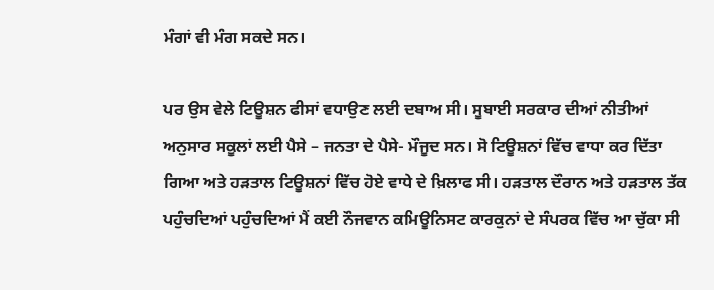ਮੰਗਾਂ ਵੀ ਮੰਗ ਸਕਦੇ ਸਨ।

ਪਰ ਉਸ ਵੇਲੇ ਟਿਊਸ਼ਨ ਫੀਸਾਂ ਵਧਾਉਣ ਲਈ ਦਬਾਅ ਸੀ। ਸੂਬਾਈ ਸਰਕਾਰ ਦੀਆਂ ਨੀਤੀਆਂ ਅਨੁਸਾਰ ਸਕੂਲਾਂ ਲਈ ਪੈਸੇ – ਜਨਤਾ ਦੇ ਪੈਸੇ- ਮੌਜੂਦ ਸਨ। ਸੋ ਟਿਊਸ਼ਨਾਂ ਵਿੱਚ ਵਾਧਾ ਕਰ ਦਿੱਤਾ ਗਿਆ ਅਤੇ ਹੜਤਾਲ ਟਿਊਸ਼ਨਾਂ ਵਿੱਚ ਹੋਏ ਵਾਧੇ ਦੇ ਖ਼ਿਲਾਫ ਸੀ। ਹੜਤਾਲ ਦੌਰਾਨ ਅਤੇ ਹੜਤਾਲ ਤੱਕ ਪਹੁੰਚਦਿਆਂ ਪਹੁੰਚਦਿਆਂ ਮੈਂ ਕਈ ਨੌਜਵਾਨ ਕਮਿਊਨਿਸਟ ਕਾਰਕੁਨਾਂ ਦੇ ਸੰਪਰਕ ਵਿੱਚ ਆ ਚੁੱਕਾ ਸੀ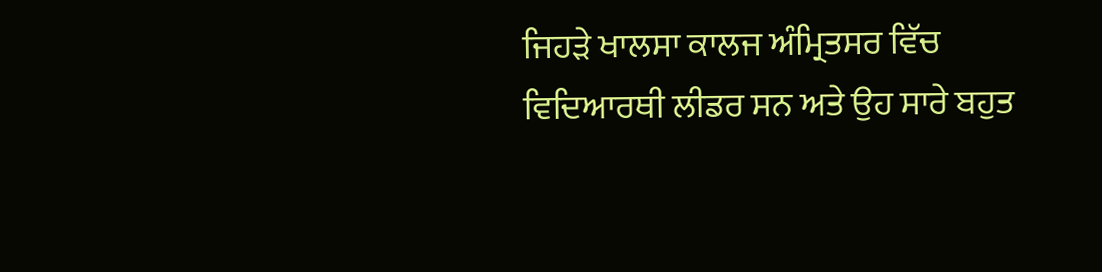ਜਿਹੜੇ ਖਾਲਸਾ ਕਾਲਜ ਅੰਮ੍ਰਿਤਸਰ ਵਿੱਚ ਵਿਦਿਆਰਥੀ ਲੀਡਰ ਸਨ ਅਤੇ ਉਹ ਸਾਰੇ ਬਹੁਤ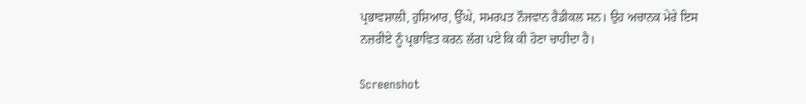ਪ੍ਰਭਾਵਸ਼ਾਲੀ, ਹੁਸ਼ਿਆਰ, ਉੱਘੇ, ਸਮਰਪਤ ਨੌਜਵਾਨ ਰੈਡੀਕਲ ਸਨ। ਉਹ ਅਚਾਨਕ ਮੇਰੇ ਇਸ ਨਜ਼ਰੀਏ ਨੂੰ ਪ੍ਰਭਾਵਿਤ ਕਰਨ ਲੱਗ ਪਏ ਕਿ ਕੀ ਹੋਣਾ ਚਾਹੀਦਾ ਹੈ।

Screenshot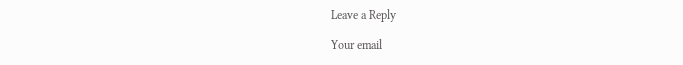Leave a Reply

Your email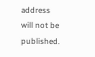address will not be published.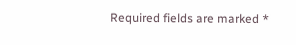Required fields are marked *